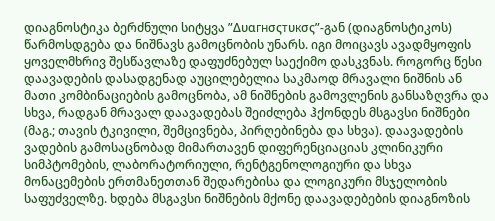დიაგნოსტიკა ბერძნული სიტყვა ”Δυαгнσςтυкσς”-გან (დიაგნოსტიკოს) წარმოსდგება და ნიშნავს გამოცნობის უნარს. იგი მოიცავს ავადმყოფის ყოველმხრივ შესწავლაზე დაფუძნებულ საექიმო დასკვნას. როგორც წესი დაავადების დასადგენად აუცილებელია საკმაოდ მრავალი ნიშნის ან მათი კომბინაციების გამოცნობა, ამ ნიშნების გამოვლენის განსაზღვრა და სხვა, რადგან მრავალ დაავადებას შეიძლება ჰქონდეს მსგავსი ნიშნები (მაგ.; თავის ტკივილი, შემცივნება, პირღებინება და სხვა). დაავადების ვადების გამოსაცნობად მიმართავენ დიფერენციაციას კლინიკური სიმპტომების, ლაბორატორიული, რენტგენოლოგიური და სხვა მონაცემების ერთმანეთთან შედარებისა და ლოგიკური მსჯელობის საფუძველზე. ხდება მსგავსი ნიშნების მქონე დაავადებების დიაგნოზის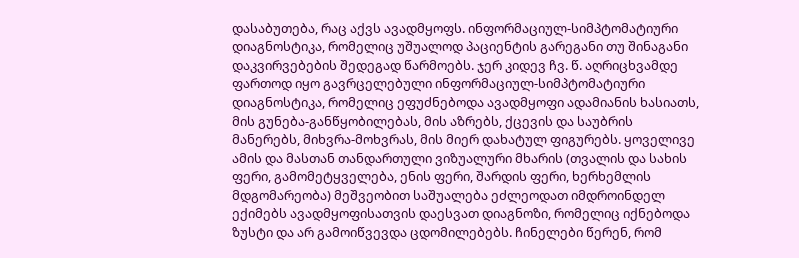დასაბუთება, რაც აქვს ავადმყოფს. ინფორმაციულ-სიმპტომატიური დიაგნოსტიკა, რომელიც უშუალოდ პაციენტის გარეგანი თუ შინაგანი დაკვირვებების შედეგად წარმოებს. ჯერ კიდევ ჩვ. წ. აღრიცხვამდე ფართოდ იყო გავრცელებული ინფორმაციულ-სიმპტომატიური დიაგნოსტიკა, რომელიც ეფუძნებოდა ავადმყოფი ადამიანის ხასიათს, მის გუნება-განწყობილებას, მის აზრებს, ქცევის და საუბრის მანერებს, მიხვრა-მოხვრას, მის მიერ დახატულ ფიგურებს. ყოველივე ამის და მასთან თანდართული ვიზუალური მხარის (თვალის და სახის ფერი, გამომეტყველება, ენის ფერი, შარდის ფერი, ხერხემლის მდგომარეობა) მეშვეობით საშუალება ეძლეოდათ იმდროინდელ ექიმებს ავადმყოფისათვის დაესვათ დიაგნოზი, რომელიც იქნებოდა ზუსტი და არ გამოიწვევდა ცდომილებებს. ჩინელები წერენ, რომ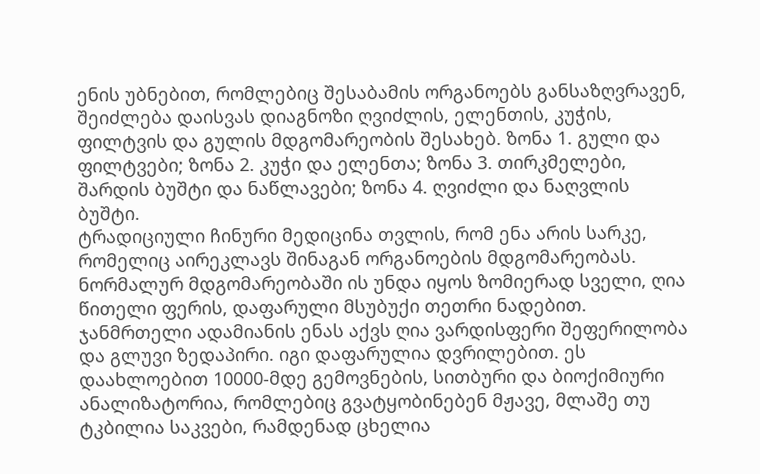ენის უბნებით, რომლებიც შესაბამის ორგანოებს განსაზღვრავენ, შეიძლება დაისვას დიაგნოზი ღვიძლის, ელენთის, კუჭის, ფილტვის და გულის მდგომარეობის შესახებ. ზონა 1. გული და ფილტვები; ზონა 2. კუჭი და ელენთა; ზონა 3. თირკმელები, შარდის ბუშტი და ნაწლავები; ზონა 4. ღვიძლი და ნაღვლის ბუშტი.
ტრადიციული ჩინური მედიცინა თვლის, რომ ენა არის სარკე, რომელიც აირეკლავს შინაგან ორგანოების მდგომარეობას. ნორმალურ მდგომარეობაში ის უნდა იყოს ზომიერად სველი, ღია წითელი ფერის, დაფარული მსუბუქი თეთრი ნადებით. ჯანმრთელი ადამიანის ენას აქვს ღია ვარდისფერი შეფერილობა და გლუვი ზედაპირი. იგი დაფარულია დვრილებით. ეს დაახლოებით 10000-მდე გემოვნების, სითბური და ბიოქიმიური ანალიზატორია, რომლებიც გვატყობინებენ მჟავე, მლაშე თუ ტკბილია საკვები, რამდენად ცხელია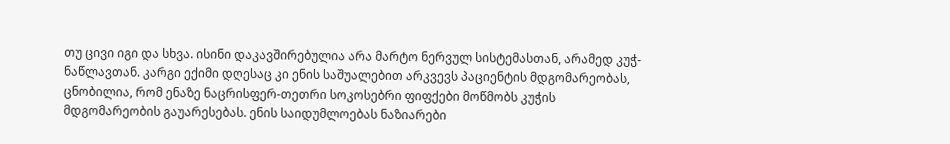თუ ცივი იგი და სხვა. ისინი დაკავშირებულია არა მარტო ნერვულ სისტემასთან, არამედ კუჭ-ნაწლავთან. კარგი ექიმი დღესაც კი ენის საშუალებით არკვევს პაციენტის მდგომარეობას, ცნობილია, რომ ენაზე ნაცრისფერ-თეთრი სოკოსებრი ფიფქები მოწმობს კუჭის მდგომარეობის გაუარესებას. ენის საიდუმლოებას ნაზიარები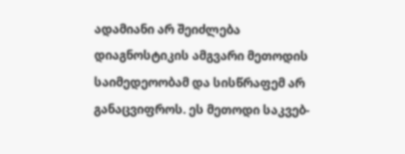ადამიანი არ შეიძლება დიაგნოსტიკის ამგვარი მეთოდის საიმედეოობამ და სისწრაფემ არ განაცვიფროს. ეს მეთოდი საკვებ-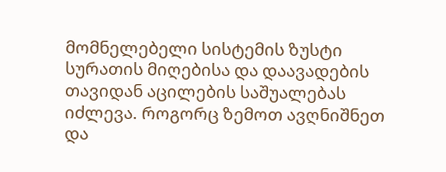მომნელებელი სისტემის ზუსტი სურათის მიღებისა და დაავადების თავიდან აცილების საშუალებას იძლევა. როგორც ზემოთ ავღნიშნეთ და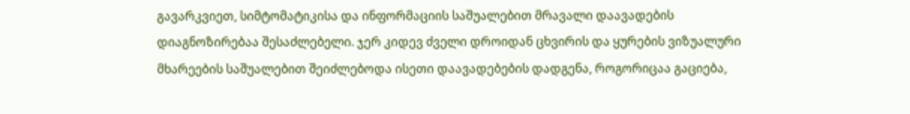გავარკვიეთ, სიმტომატიკისა და ინფორმაციის საშუალებით მრავალი დაავადების დიაგნოზირებაა შესაძლებელი. ჯერ კიდევ ძველი დროიდან ცხვირის და ყურების ვიზუალური მხარეების საშუალებით შეიძლებოდა ისეთი დაავადებების დადგენა, როგორიცაა გაციება,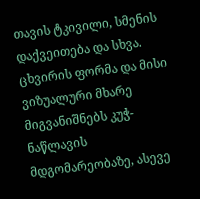თავის ტკივილი, სმენის დაქვეითება და სხვა. ცხვირის ფორმა და მისი ვიზუალური მხარე მიგვანიშნებს კუჭ-ნაწლავის მდგომარეობაზე, ასევე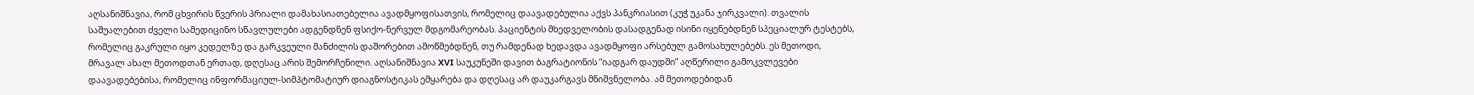აღსანიშნავია, რომ ცხვირის წვერის პრიალი დამახასიათებელია ავადმყოფისათვის, რომელიც დაავადებულია აქვს პანკრიასით (კუჭ უკანა ჯირკვალი). თვალის საშუალებით ძველი სამედიცინო სწავლულები ადგენდნენ ფსიქო-ნერვულ მდგომარეობას. პაციენტის მხედველობის დასადგენად ისინი იყენებდნენ სპეციალურ ტესტებს, რომელიც გაკრული იყო კედელზე და გარკვეული მანძილის დაშორებით ამოწმებდნენ, თუ რამდენად ხედავდა ავადმყოფი არსებულ გამოსახულებებს. ეს მეთოდი, მრავალ ახალ მეთოდთან ერთად, დღესაც არის შემორჩენილი. აღსანიშნავია XVI საუკუნეში დავით ბაგრატიონის “იადგარ დაუდში” აღწერილი გამოკვლევები დაავადებებისა, რომელიც ინფორმაციულ-სიმპტომატიურ დიაგნოსტიკას ემყარება და დღესაც არ დაუკარგავს მნიშვნელობა. ამ მეთოდებიდან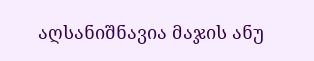აღსანიშნავია მაჯის ანუ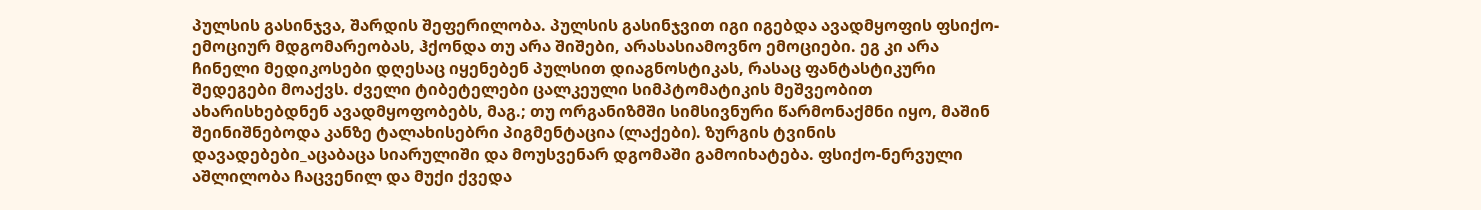პულსის გასინჯვა, შარდის შეფერილობა. პულსის გასინჯვით იგი იგებდა ავადმყოფის ფსიქო-ემოციურ მდგომარეობას, ჰქონდა თუ არა შიშები, არასასიამოვნო ემოციები. ეგ კი არა ჩინელი მედიკოსები დღესაც იყენებენ პულსით დიაგნოსტიკას, რასაც ფანტასტიკური შედეგები მოაქვს. ძველი ტიბეტელები ცალკეული სიმპტომატიკის მეშვეობით ახარისხებდნენ ავადმყოფობებს, მაგ.; თუ ორგანიზმში სიმსივნური წარმონაქმნი იყო, მაშინ შეინიშნებოდა კანზე ტალახისებრი პიგმენტაცია (ლაქები). ზურგის ტვინის დავადებები_აცაბაცა სიარულიში და მოუსვენარ დგომაში გამოიხატება. ფსიქო-ნერვული აშლილობა ჩაცვენილ და მუქი ქვედა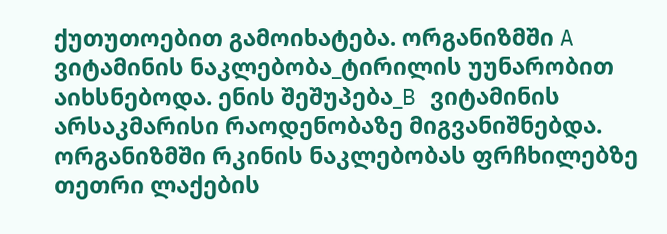ქუთუთოებით გამოიხატება. ორგანიზმში A ვიტამინის ნაკლებობა_ტირილის უუნარობით აიხსნებოდა. ენის შეშუპება_B ვიტამინის არსაკმარისი რაოდენობაზე მიგვანიშნებდა. ორგანიზმში რკინის ნაკლებობას ფრჩხილებზე თეთრი ლაქების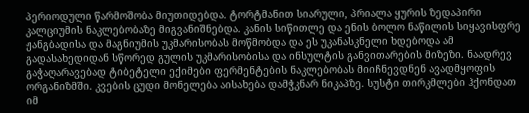პერიოდული წარმოშობა მიუთიდებდა. ტორტმანით სიარული, პრიალა ყურის ზედაპირი კალციუმის ნაკლებობაზე მიგვანიშნებდა. კანის სიწითლე და ენის ბოლო ნაწილის სიყავისფრე ჟანგბადისა და მაგნიუმის უკმარისობას მოწმობდა და ეს უკანასკნელი ხდებოდა ამ გადასახედიდან სწორედ გულის უკმარისობისა და ინსულტის განვითარების მიზეზი. ნაადრევ გაჭაღარავებად ტიბეტელი ექიმები ფერმენტების ნაკლებობას მიიჩნევდნენ ავადმყოფის ორგანიზმში. კვების ცუდი მონელება აისახება დამჭკნარ ნიკაპზე. სუსტი თირკმლები ჰქონდათ იმ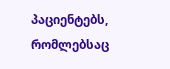პაციენტებს, რომლებსაც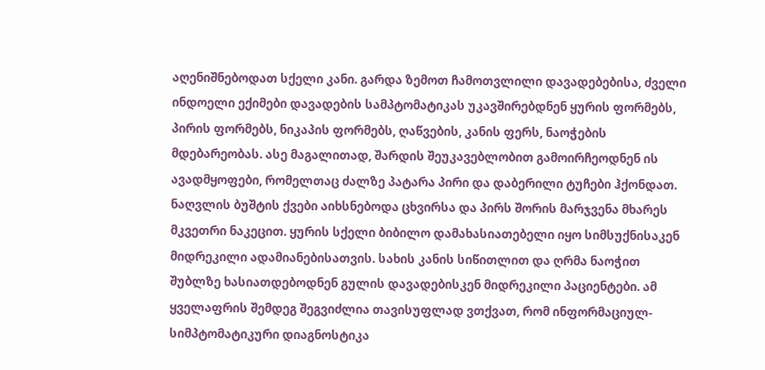აღენიშნებოდათ სქელი კანი. გარდა ზემოთ ჩამოთვლილი დავადებებისა, ძველი ინდოელი ექიმები დავადების სამპტომატიკას უკავშირებდნენ ყურის ფორმებს, პირის ფორმებს, ნიკაპის ფორმებს, ღაწვების, კანის ფერს, ნაოჭების მდებარეობას. ასე მაგალითად, შარდის შეუკავებლობით გამოირჩეოდნენ ის ავადმყოფები, რომელთაც ძალზე პატარა პირი და დაბერილი ტუჩები ჰქონდათ. ნაღვლის ბუშტის ქვები აიხსნებოდა ცხვირსა და პირს შორის მარჯვენა მხარეს მკვეთრი ნაკეცით. ყურის სქელი ბიბილო დამახასიათებელი იყო სიმსუქნისაკენ მიდრეკილი ადამიანებისათვის. სახის კანის სიწითლით და ღრმა ნაოჭით შუბლზე ხასიათდებოდნენ გულის დავადებისკენ მიდრეკილი პაციენტები. ამ ყველაფრის შემდეგ შეგვიძლია თავისუფლად ვთქვათ, რომ ინფორმაციულ-სიმპტომატიკური დიაგნოსტიკა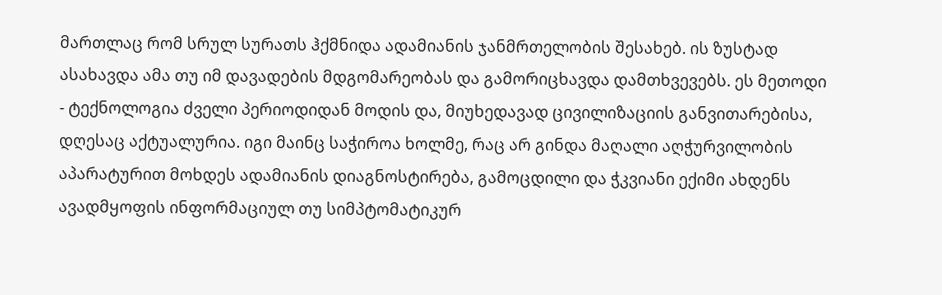მართლაც რომ სრულ სურათს ჰქმნიდა ადამიანის ჯანმრთელობის შესახებ. ის ზუსტად ასახავდა ამა თუ იმ დავადების მდგომარეობას და გამორიცხავდა დამთხვევებს. ეს მეთოდი - ტექნოლოგია ძველი პერიოდიდან მოდის და, მიუხედავად ცივილიზაციის განვითარებისა, დღესაც აქტუალურია. იგი მაინც საჭიროა ხოლმე, რაც არ გინდა მაღალი აღჭურვილობის აპარატურით მოხდეს ადამიანის დიაგნოსტირება, გამოცდილი და ჭკვიანი ექიმი ახდენს ავადმყოფის ინფორმაციულ თუ სიმპტომატიკურ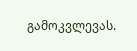გამოკვლევას.